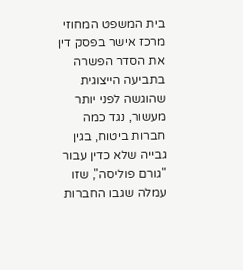בית המשפט המחוזי מרכז אישר בפסק דין את הסדר הפשרה בתביעה הייצוגית שהוגשה לפני יותר מעשור, נגד כמה חברות ביטוח, בגין גבייה שלא כדין עבור "גורם פוליסה", שזו עמלה שגבו החברות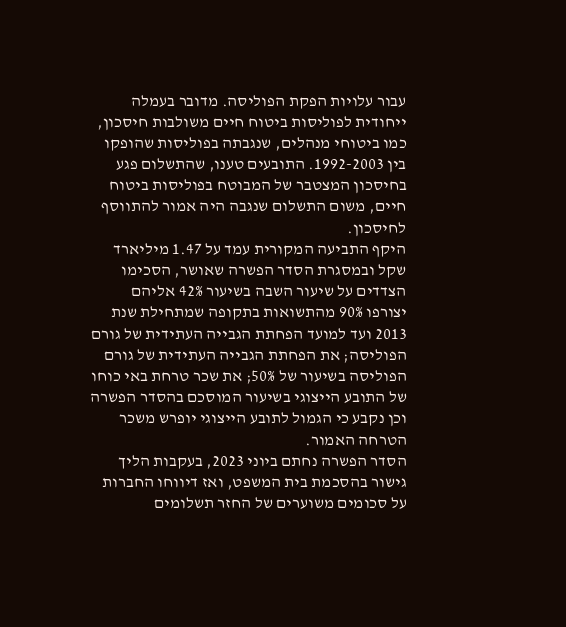עבור עלויות הפקת הפוליסה. מדובר בעמלה ייחודית לפוליסות ביטוח חיים משולבות חיסכון, כמו ביטוחי מנהלים, שנגבתה בפוליסות שהופקו בין 1992-2003. התובעים טענו, שהתשלום פגע בחיסכון המצטבר של המבוטח בפוליסות ביטוח חיים, משום התשלום שנגבה היה אמור להתווסף לחיסכון.
היקף התביעה המקורית עמד על 1.47 מיליארד שקל ובמסגרת הסדר הפשרה שאושר, הסכימו הצדדים על שיעור השבה בשיעור 42% אליהם יצורפו 90% מהתשואות בתקופה שמתחילת שנת 2013 ועד למועד הפחתת הגבייה העתידית של גורם הפוליסה; את הפחתת הגבייה העתידית של גורם הפוליסה בשיעור של 50%; את שכר טרחת באי כוחו של התובע הייצוגי בשיעור המוסכם בהסדר הפשרה וכן נקבע כי הגמול לתובע הייצוגי יופרש משכר הטרחה האמור.
הסדר הפשרה נחתם ביוני 2023, בעקבות הליך גישור בהסכמת בית המשפט, ואז דיווחו החברות על סכומים משוערים של החזר תשלומים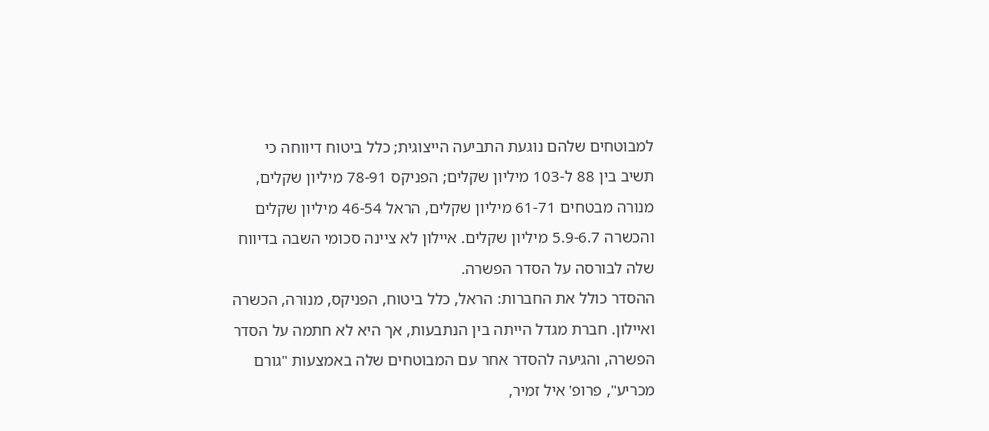למבוטחים שלהם נוגעת התביעה הייצוגית; כלל ביטוח דיווחה כי תשיב בין 88 ל-103 מיליון שקלים; הפניקס 78-91 מיליון שקלים, מנורה מבטחים 61-71 מיליון שקלים, הראל 46-54 מיליון שקלים והכשרה 5.9-6.7 מיליון שקלים. איילון לא ציינה סכומי השבה בדיווח שלה לבורסה על הסדר הפשרה.
ההסדר כולל את החברות: הראל, כלל ביטוח, הפניקס, מנורה, הכשרה ואיילון. חברת מגדל הייתה בין הנתבעות, אך היא לא חתמה על הסדר הפשרה, והגיעה להסדר אחר עם המבוטחים שלה באמצעות "גורם מכריע", פרופ' איל זמיר,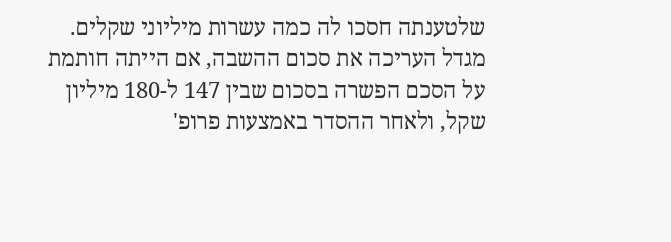שלטענתה חסכו לה כמה עשרות מיליוני שקלים. מגדל העריכה את סכום ההשבה, אם הייתה חותמת על הסכם הפשרה בסכום שבין 147 ל-180 מיליון שקל, ולאחר ההסדר באמצעות פרופ'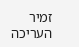זמיר העריכה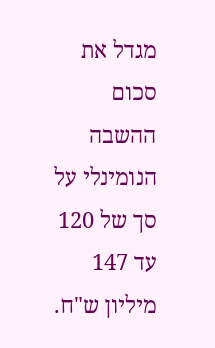מגדל את סכום ההשבה הנומינלי על סך של 120 עד 147 מיליון ש"ח.